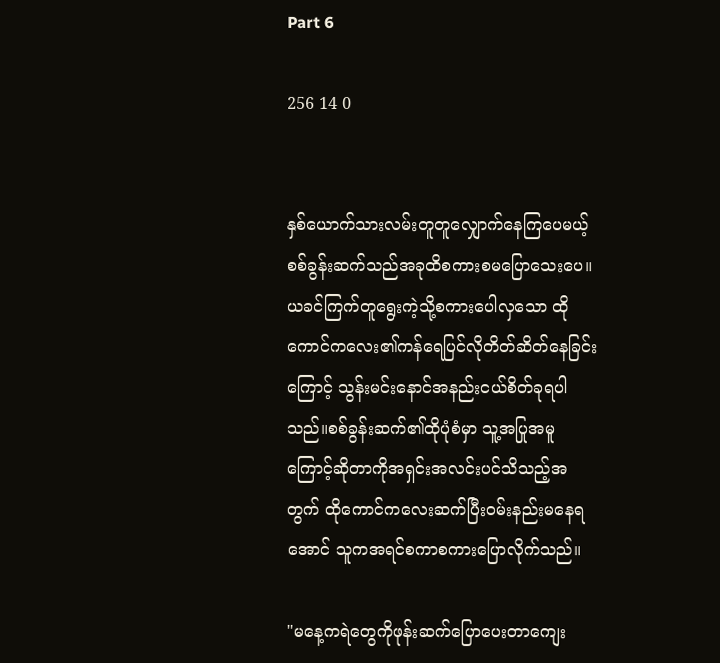Part 6

256 14 0


နှစ်ယောက်သားလမ်းတူတူလျှောက်နေကြပေမယ့် စစ်ခွန်းဆက်သည်အခုထိ‌စကားစမပြောသေးပေ။ယခင်ကြက်တူရွေးကဲ့သို့စကားပေါလှသော ထိုကောင်ကလေး၏ကန်ရေပြင်လိုတိတ်ဆိတ်နေခြင်းကြောင့် သွန်းမင်းနောင်အနည်းငယ်စိတ်ခုရပါသည်။စစ်ခွန်းဆက်၏ထိုပုံစံမှာ သူ့အပြုအမူကြောင့်ဆိုတာကိုအရှင်းအလင်းပင်သိသည့်အတွက် ထိုကောင်ကလေးဆက်ပြီး၀မ်းနည်းမနေရအောင် သူကအရင်စကာစကားပြောလိုက်သည်။

"မနေ့ကရဲတွေကိုဖုန်းဆက်ပြောပေးတာကျေး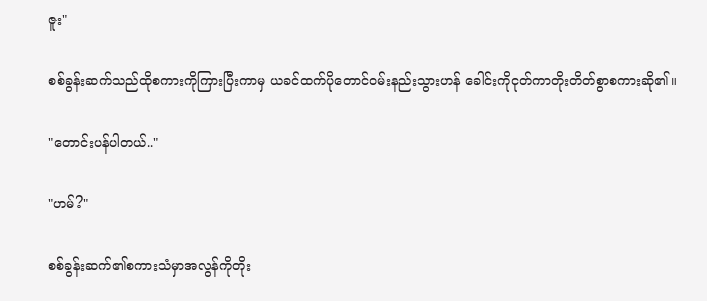ဇူး"

စစ်ခွန်းဆက်သည်ထိုစကားကိုကြားပြီးကာမှ ယခင်ထက်ပိုတောင်၀မ်းနည်းသွားဟန် ခေါင်းကိုငုတ်ကာတိုးတိတ်စွာစကားဆို၏။

"တောင်းပန်ပါတယ်.."

"ဟမ်?"

စစ်ခွန်းဆက်၏စကားသံမှာအလွန်ကိုတိုး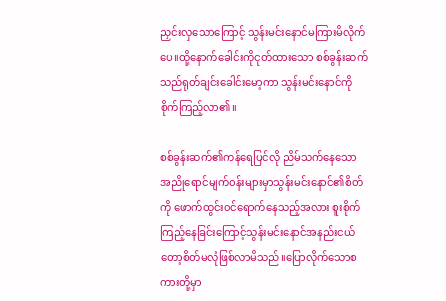ညှင်းလှသောကြောင့် သွန်းမင်းနောင်မကြားမိလိုက်ပေ။ထို့‌နောက်ခေါင်းကိုငုတ်ထားသော စစ်ခွန်းဆက်သည်ရုတ်ချင်းခေါင်းမော့ကာ သွန်းမင်းနောင်ကိုစိုက်ကြည့်လာ၏။

စစ်ခွန်းဆက်၏ကန်ရေပြင်လို ညိမ်သက်နေသော အညိုရောင်မျက်၀န်းများမှာသွန်းမင်း‌နောင်၏စိတ်ကို ဖောက်ထွင်း၀င်‌ရောက်နေသည့်အလား စူးစိုက်ကြည့်နေခြင်းကြောင့်သွန်းမင်းနောင်အနည်းငယ်တော့စိတ်မလုံဖြစ်လာမိသည်။ပြောလိုက်သောစကားတို့မှာ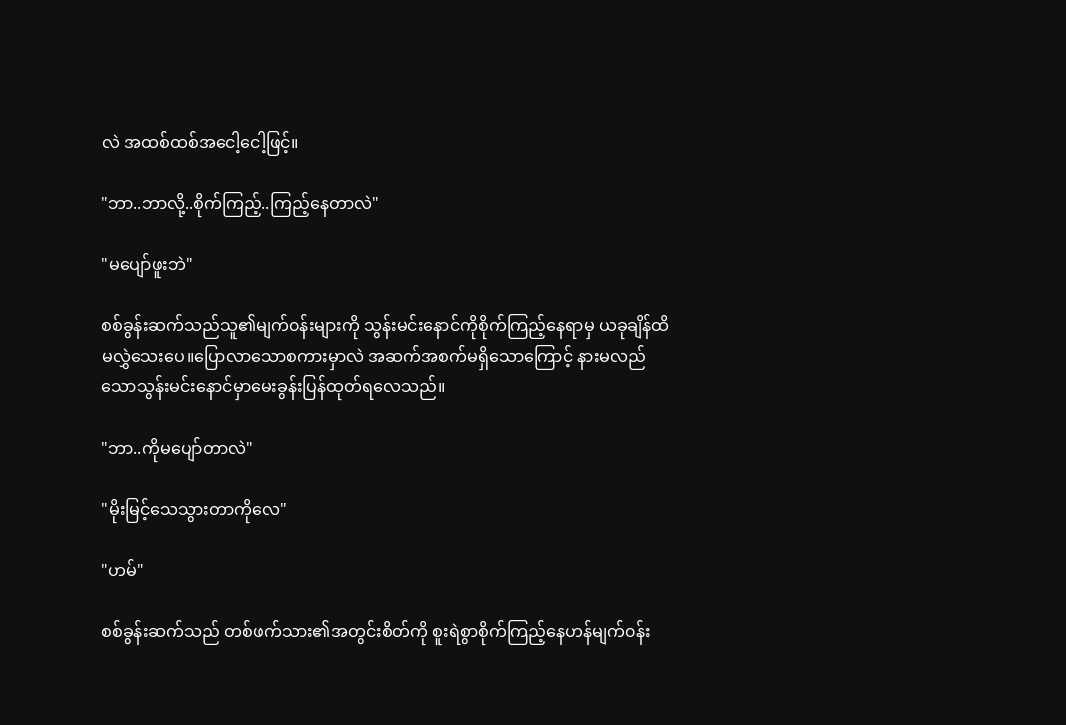လဲ အထစ်ထစ်အငေါ့ငေါ့ဖြင့်။

"ဘာ..ဘာလို့..စိုက်ကြည့်..ကြည့်နေတာလဲ"

"မပျော်ဖူးဘဲ"

စစ်ခွန်းဆက်သည်သူ၏မျက်၀န်းများကို သွန်းမင်းနောင်ကိုစိုက်ကြည့်နေရာမှ ယခုချိန်ထိမလွှဲသေးပေ။ပြောလာသောစကားမှာလဲ အဆက်အစက်မရှိသောကြောင့် နားမလည်သောသွန်းမင်းနောင်မှာမေးခွန်းပြန်ထုတ်ရလေသည်။

"ဘာ..ကိုမပျော်တာလဲ"

"မိုးမြင့်သေသွားတာကိုလေ"

"ဟမ်"

စစ်ခွန်းဆက်သည် တစ်ဖက်သား၏အတွင်းစိတ်ကို စူးရဲစွာစိုက်ကြည့်နေဟန်မျက်၀န်း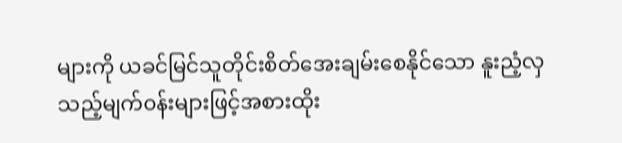များကို ယခင်မြင်သူတိုင်းစိတ်အေးချမ်းစေနိုင်သော နူးညံ့လှသည့်မျက်၀န်းများဖြင့်အစားထိုး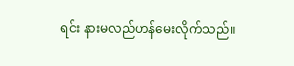ရင်း နားမလည်ဟန်မေးလိုက်သည်။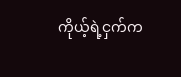ကိုယ့်ရဲ့ငှက်က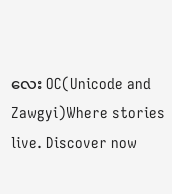လေး OC(Unicode and Zawgyi)Where stories live. Discover now